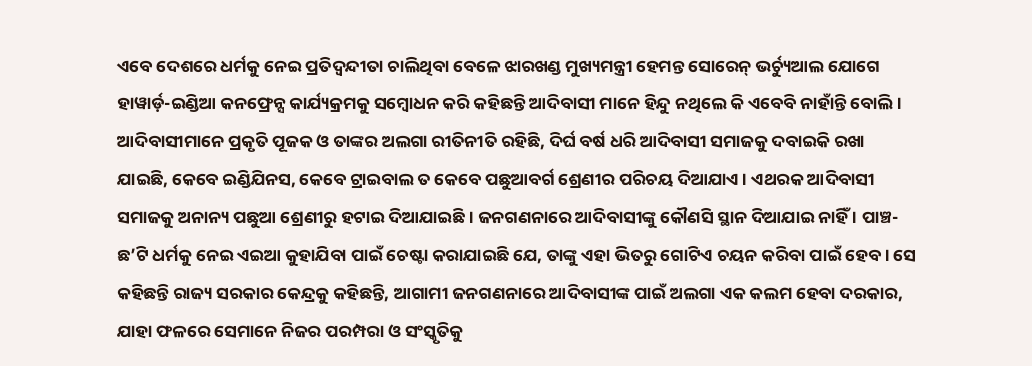ଏବେ ଦେଶରେ ଧର୍ମକୁ ନେଇ ପ୍ରତିଦ୍ୱନ୍ଦୀତା ଚାଲିଥିବା ବେଳେ ଝାରଖଣ୍ଡ ମୁଖ୍ୟମନ୍ତ୍ରୀ ହେମନ୍ତ ସୋରେନ୍ ଭର୍ଚ୍ୟୁଆଲ ଯୋଗେ ହାୱାର୍ଡ଼-ଇଣ୍ଡିଆ କନଫ୍ରେନ୍ସ କାର୍ଯ୍ୟକ୍ରମକୁ ସମ୍ବୋଧନ କରି କହିଛନ୍ତି ଆଦିବାସୀ ମାନେ ହିନ୍ଦୁ ନଥିଲେ କି ଏବେବି ନାହାଁନ୍ତି ବୋଲି। ଆଦିବାସୀମାନେ ପ୍ରକୃତି ପୂଜକ ଓ ତାଙ୍କର ଅଲଗା ରୀତିନୀତି ରହିଛି, ଦିର୍ଘ ବର୍ଷ ଧରି ଆଦିବାସୀ ସମାଜକୁ ଦବାଇକି ରଖା ଯାଇଛି, କେବେ ଇଣ୍ଡିଯିନସ, କେବେ ଟ୍ରାଇବାଲ ତ କେବେ ପଛୁଆବର୍ଗ ଶ୍ରେଣୀର ପରିଚୟ ଦିଆଯାଏ । ଏଥରକ ଆଦିବାସୀ ସମାଜକୁ ଅନାନ୍ୟ ପଛୁଆ ଶ୍ରେଣୀରୁ ହଟାଇ ଦିଆଯାଇଛି । ଜନଗଣନାରେ ଆଦିବାସୀଙ୍କୁ କୌଣସି ସ୍ଥାନ ଦିଆଯାଇ ନାହିଁ । ପାଞ୍ଚ-ଛ’ଟି ଧର୍ମକୁ ନେଇ ଏଇଆ କୁହାଯିବା ପାଇଁ ଚେଷ୍ଟା କରାଯାଇଛି ଯେ, ତାଙ୍କୁ ଏହା ଭିତରୁ ଗୋଟିଏ ଚୟନ କରିବା ପାଇଁ ହେବ । ସେ କହିଛନ୍ତି ରାଜ୍ୟ ସରକାର କେନ୍ଦ୍ରକୁ କହିଛନ୍ତି, ଆଗାମୀ ଜନଗଣନାରେ ଆଦିବାସୀଙ୍କ ପାଇଁ ଅଲଗା ଏକ କଲମ ହେବା ଦରକାର, ଯାହା ଫଳରେ ସେମାନେ ନିଜର ପରମ୍ପରା ଓ ସଂସ୍କୃତିକୁ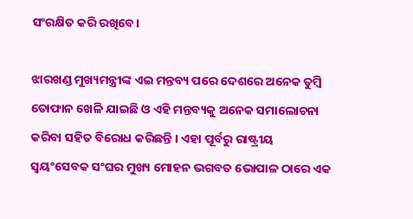ସଂରକ୍ଷିତ କରି ରଖିବେ।

ଝାରଖଣ୍ଡ ମୁଖ୍ୟମନ୍ତ୍ରୀଙ୍କ ଏଇ ମନ୍ତବ୍ୟ ପରେ ଦେଶରେ ଅନେକ ତୁମ୍ବି ତୋଫାନ ଖେଳି ଯାଇଛି ଓ ଏହି ମନ୍ତବ୍ୟକୁ ଅନେକ ସମାଲୋଚନା କରିବା ସହିତ ବିରୋଧ କରିଛନ୍ତି । ଏହା ପୂର୍ବରୁ ରାଷ୍ଟ୍ରୀୟ ସ୍ବୟଂସେବକ ସଂଘର ମୁଖ୍ୟ ମୋହନ ଭଗବତ ଭୋପାଳ ଠାରେ ଏକ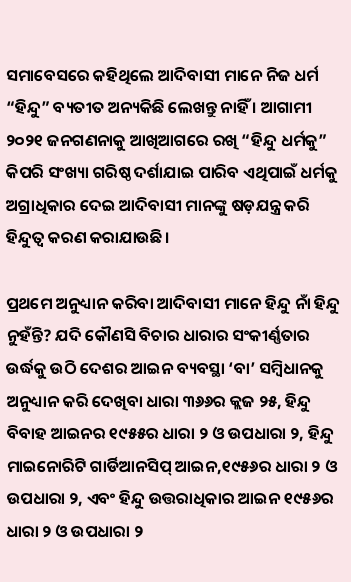ସମାବେସରେ କହିଥିଲେ ଆଦିବାସୀ ମାନେ ନିଜ ଧର୍ମ “ହିନ୍ଦୁ” ବ୍ୟତୀତ ଅନ୍ୟକିଛି ଲେଖନ୍ତୁ ନାହିଁ । ଆଗାମୀ ୨୦୨୧ ଜନଗଣନାକୁ ଆଖିଆଗରେ ରଖି “ହିନ୍ଦୁ ଧର୍ମକୁ” କିପରି ସଂଖ୍ୟା ଗରିଷ୍ଠ ଦର୍ଶାଯାଇ ପାରିବ ଏଥିପାଇଁ ଧର୍ମକୁ ଅଗ୍ରାଧିକାର ଦେଇ ଆଦିବାସୀ ମାନଙ୍କୁ ଷଡ଼ଯନ୍ତ୍ର କରି ହିନ୍ଦୁତ୍ୱ କରଣ କରାଯାଉଛି।

ପ୍ରଥମେ ଅନୁଧ୍ୟାନ କରିବା ଆଦିବାସୀ ମାନେ ହିନ୍ଦୁ ନାଁ ହିନ୍ଦୁ ନୁହଁନ୍ତି? ଯଦି କୌଣସି ବିଚାର ଧାରାର ସଂକୀର୍ଣ୍ଣତାର ଉର୍ଦ୍ଧକୁ ଉଠି ଦେଶର ଆଇନ ବ୍ୟବସ୍ଥା ‘ବା’ ସମ୍ବିଧାନକୁ ଅନୁଧ୍ୟାନ କରି ଦେଖିବା ଧାରା ୩୬୬ର କ୍ଲଜ ୨୫, ହିନ୍ଦୁ ବିବାହ ଆଇନର ୧୯୫୫ର ଧାରା ୨ ଓ ଉପଧାରା ୨, ହିନ୍ଦୁ ମାଇନୋରିଟି ଗାର୍ଡିଆନସିପ୍ ଆଇନ,୧୯୫୬ର ଧାରା ୨ ଓ ଉପଧାରା ୨, ଏବଂ ହିନ୍ଦୁ ଉତ୍ତରାଧିକାର ଆଇନ ୧୯୫୬ର ଧାରା ୨ ଓ ଉପଧାରା ୨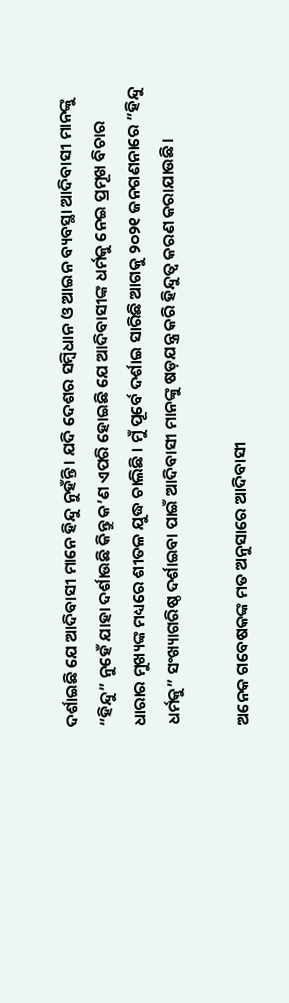ଦର୍ଶାଇଛି ଯେ ଆଦିବାସୀ ମାନେ ହିନ୍ଦୁ ନୁହଁନ୍ତି । ଯଦି ଦେଶର ସମ୍ବିଧାନ ଓ ଆଇନ ବ୍ୟବସ୍ଥା ଆଦିବାସୀ ମାନଙ୍କୁ “ହିନ୍ଦୁ” ନୁହେଁ ଯାହା ଦର୍ଶାଉଛି କିନ୍ତୁ କ’ଣ ଏପରି ହୋଇଛି ଯେ ଆଦିବାସୀଙ୍କ ଧର୍ମକୁ ନେଇ ପ୍ରମୂଖ ବିଚାର ଧାରାର ମୁଖ୍ୟଙ୍କ ମଧ୍ୟରେ ଶୀତଳ ଯୁଦ୍ଧ ଚାଲିଛି । ମୁଁ ପୂର୍ବେ ଦର୍ଶାଇ ସାରିଛି ଆଗକୁ ୨୦୨୧ ଜନଗଣନାରେ ”ହିନ୍ଦୁ ଧର୍ମକୁ” ସଂଖ୍ୟାଗରିଷ୍ଠ ଦର୍ଶାଇବା ପାଇଁ ଆଦିବାସୀ ମାନଙ୍କୁ ଷଡ଼ଯନ୍ତ୍ର କରି ହିନ୍ଦୁତ୍ୱ କରଣ କରାଯାଉଛି।

ଅନେକ ଗବେଷକଙ୍କ ମତ ଅନୁସାରେ ଆଦିବାସୀ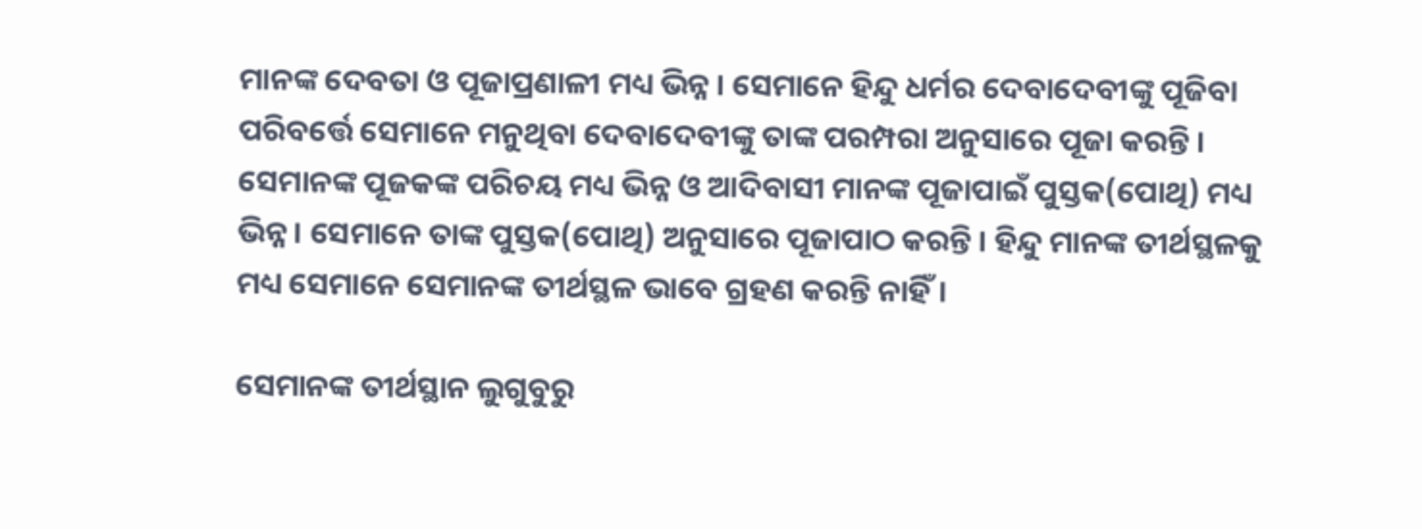ମାନଙ୍କ ଦେବତା ଓ ପୂଜାପ୍ରଣାଳୀ ମଧ୍ୟ ଭିନ୍ନ । ସେମାନେ ହିନ୍ଦୁ ଧର୍ମର ଦେବାଦେବୀଙ୍କୁ ପୂଜିବା ପରିବର୍ତ୍ତେ ସେମାନେ ମନୁଥିବା ଦେବାଦେବୀଙ୍କୁ ତାଙ୍କ ପରମ୍ପରା ଅନୁସାରେ ପୂଜା କରନ୍ତି । ସେମାନଙ୍କ ପୂଜକଙ୍କ ପରିଚୟ ମଧ୍ୟ ଭିନ୍ନ ଓ ଆଦିବାସୀ ମାନଙ୍କ ପୂଜାପାଇଁ ପୁସ୍ତକ(ପୋଥି) ମଧ୍ୟ ଭିନ୍ନ । ସେମାନେ ତାଙ୍କ ପୁସ୍ତକ(ପୋଥି) ଅନୁସାରେ ପୂଜାପାଠ କରନ୍ତି । ହିନ୍ଦୁ ମାନଙ୍କ ତୀର୍ଥସ୍ଥଳକୁ ମଧ୍ୟ ସେମାନେ ସେମାନଙ୍କ ତୀର୍ଥସ୍ଥଳ ଭାବେ ଗ୍ରହଣ କରନ୍ତି ନାହିଁ।

ସେମାନଙ୍କ ତୀର୍ଥସ୍ଥାନ ଲୁଗୁବୁରୁ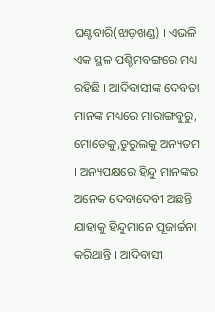ଘଣ୍ଟବାରି(ଝାଡ଼ଖଣ୍ଡ) । ଏଭଳି ଏକ ସ୍ଥଳ ପଶ୍ଚିମବଙ୍ଗରେ ମଧ୍ୟ ରହିଛି । ଆଦିବାସୀଙ୍କ ଦେବତା ମାନଙ୍କ ମଧ୍ୟରେ ମାରାଙ୍ଗବୁରୁ, ମୋଡେକୁ,ଡୁରୁଲକୁ ଅନ୍ୟତମ । ଅନ୍ୟପକ୍ଷରେ ହିନ୍ଦୁ ମାନଙ୍କର ଅନେକ ଦେବାଦେବୀ ଅଛନ୍ତି ଯାହାକୁ ହିନ୍ଦୁମାନେ ପୂଜାର୍ଚ୍ଚନା କରିଥାନ୍ତି । ଆଦିବାସୀ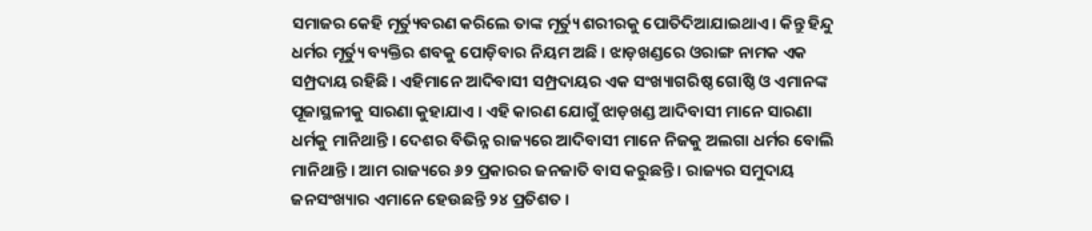ସମାଜର କେହି ମୂର୍ତ୍ୟୁବରଣ କରିଲେ ତାଙ୍କ ମୂର୍ତ୍ୟୁ ଶରୀରକୁ ପୋତିଦିଆଯାଇଥାଏ। କିନ୍ତୁ ହିନ୍ଦୁ ଧର୍ମର ମୂର୍ତ୍ୟୁ ବ୍ୟକ୍ତିର ଶବକୁ ପୋଡ଼ିବାର ନିୟମ ଅଛି । ଝାଡ଼ଖଣ୍ଡରେ ଓରାଙ୍ଗ ନାମକ ଏକ ସମ୍ପ୍ରଦାୟ ରହିଛି । ଏହିମାନେ ଆଦିବାସୀ ସମ୍ପ୍ରଦାୟର ଏକ ସଂଖ୍ୟାଗରିଷ୍ଠ ଗୋଷ୍ଠି ଓ ଏମାନଙ୍କ ପୂଜାସ୍ଥଳୀକୁ ସାରଣା କୁହାଯାଏ । ଏହି କାରଣ ଯୋଗୁଁ ଝାଡ଼ଖଣ୍ଡ ଆଦିବାସୀ ମାନେ ସାରଣା ଧର୍ମକୁ ମାନିଥାନ୍ତି । ଦେଶର ବିଭିନ୍ନ ରାଜ୍ୟରେ ଆଦିବାସୀ ମାନେ ନିଜକୁ ଅଲଗା ଧର୍ମର ବୋଲି ମାନିଥାନ୍ତି । ଆମ ରାଜ୍ୟରେ ୬୨ ପ୍ରକାରର ଜନଜାତି ବାସ କରୁଛନ୍ତି । ରାଜ୍ୟର ସମୁଦାୟ ଜନସଂଖ୍ୟାର ଏମାନେ ହେଉଛନ୍ତି ୨୪ ପ୍ରତିଶତ ।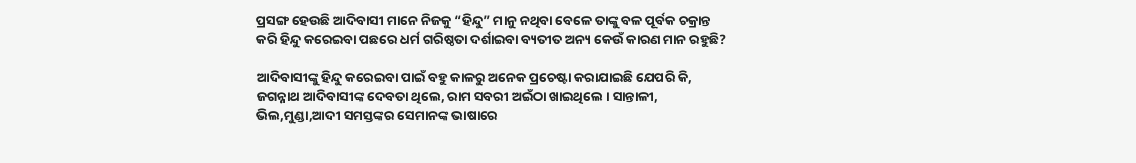ପ୍ରସଙ୍ଗ ହେଉଛି ଆଦିବାସୀ ମାନେ ନିଜକୁ “ହିନ୍ଦୁ” ମାନୁ ନଥିବା ବେଳେ ତାଙ୍କୁ ବଳ ପୂର୍ବକ ଚକ୍ରାନ୍ତ କରି ହିନ୍ଦୁ କରେଇବା ପଛରେ ଧର୍ମ ଗରିଷ୍ଠତା ଦର୍ଶାଇବା ବ୍ୟତୀତ ଅନ୍ୟ କେଉଁ କାରଣ ମାନ ରହୁଛି?

ଆଦିବାସୀଙ୍କୁ ହିନ୍ଦୁ କରେଇବା ପାଇଁ ବହୁ କାଳରୁ ଅନେକ ପ୍ରଚେଷ୍ଟା କରାଯାଇଛି ଯେପରି କି, ଜଗନ୍ନାଥ ଆଦିବାସୀଙ୍କ ଦେବତା ଥିଲେ, ରାମ ସବରୀ ଅଇଁଠା ଖାଇଥିଲେ । ସାନ୍ତାଳୀ, ଭିଲ,ମୁଣ୍ଡା,ଆଦୀ ସମସ୍ତଙ୍କର ସେମାନଙ୍କ ଭାଷାରେ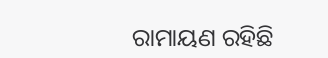ରାମାୟଣ ରହିଛି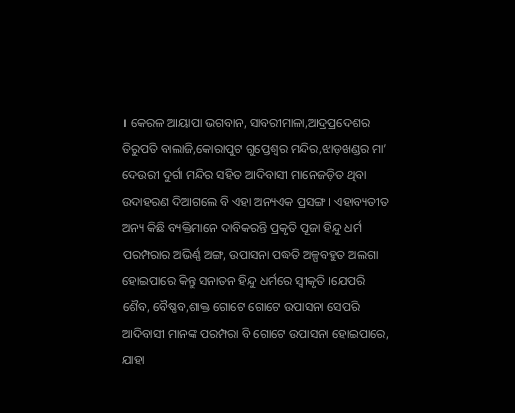। କେରଳ ଆୟାପା ଭଗବାନ, ସାବରୀମାଳା,ଆଦ୍ରପ୍ରଦେଶର ତିରୁପତି ବାଲାଜି,କୋରାପୁଟ ଗୁପ୍ତେଶ୍ଵର ମନ୍ଦିର,ଝାଡ଼ଖଣ୍ଡର ମା’ ଦେଉରୀ ଦୁର୍ଗା ମନ୍ଦିର ସହିତ ଆଦିବାସୀ ମାନେଜଡ଼ିତ ଥିବା ଉଦାହରଣ ଦିଆଗଲେ ବି ଏହା ଅନ୍ୟଏକ ପ୍ରସଙ୍ଗ । ଏହାବ୍ୟତୀତ ଅନ୍ୟ କିଛି ବ୍ୟକ୍ତିମାନେ ଦାବିକରନ୍ତି ପ୍ରକୃତି ପୂଜା ହିନ୍ଦୁ ଧର୍ମ ପରମ୍ପରାର ଅଭିର୍ଣ୍ଣ ଅଙ୍ଗ, ଉପାସନା ପଦ୍ଧତି ଅଳ୍ପବହୁତ ଅଲଗା ହୋଇପାରେ କିନ୍ତୁ ସନାତନ ହିନ୍ଦୁ ଧର୍ମରେ ସ୍ୱୀକୃତି ।ଯେପରି ଶୈବ, ବୈଷ୍ଣବ,ଶାକ୍ତ ଗୋଟେ ଗୋଟେ ଉପାସନା ସେପରି ଆଦିବାସୀ ମାନଙ୍କ ପରମ୍ପରା ବି ଗୋଟେ ଉପାସନା ହୋଇପାରେ, ଯାହା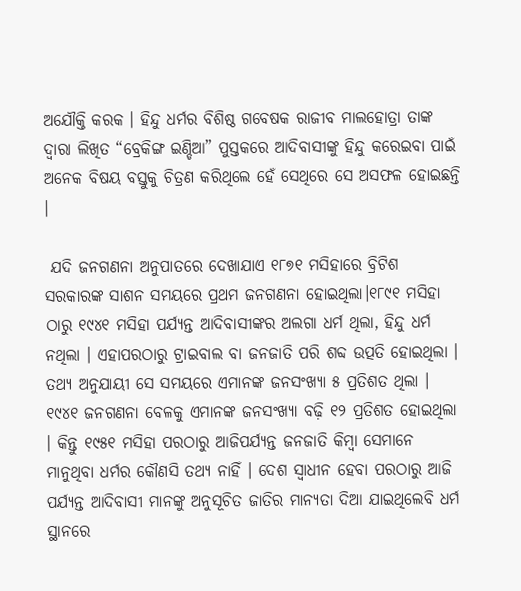ଅଯୌକ୍ତି କରକ । ହିନ୍ଦୁ ଧର୍ମର ବିଶିଷ୍ଠ ଗବେଷକ ରାଜୀବ ମାଲହୋତ୍ରା ତାଙ୍କ ଦ୍ବାରା ଲିଖିତ “ବ୍ରେକିଙ୍ଗ ଇଣ୍ଡିଆ” ପୁସ୍ତକରେ ଆଦିବାସୀଙ୍କୁ ହିନ୍ଦୁ କରେଇବା ପାଇଁ  ଅନେକ ବିଷୟ ବସ୍ତୁକୁ ଚିତ୍ରଣ କରିଥିଲେ ହେଁ ସେଥିରେ ସେ ଅସଫଳ ହୋଇଛନ୍ତି ।

 ଯଦି ଜନଗଣନା ଅନୁପାତରେ ଦେଖାଯାଏ ୧୮୭୧ ମସିହାରେ ବ୍ରିଟିଶ ସରକାରଙ୍କ ସାଶନ ସମୟରେ ପ୍ରଥମ ଜନଗଣନା ହୋଇଥିଲା।୧୮୯୧ ମସିହା ଠାରୁ ୧୯୪୧ ମସିହା ପର୍ଯ୍ୟନ୍ତ ଆଦିବାସୀଙ୍କର ଅଲଗା ଧର୍ମ ଥିଲା, ହିନ୍ଦୁ ଧର୍ମ ନଥିଲା । ଏହାପରଠାରୁ ଟ୍ରାଇବାଲ ବା ଜନଜାତି ପରି ଶବ୍ଦ ଉତ୍ପତି ହୋଇଥିଲା । ତଥ୍ୟ ଅନୁଯାୟୀ ସେ ସମୟରେ ଏମାନଙ୍କ ଜନସଂଖ୍ୟା ୫ ପ୍ରତିଶତ ଥିଲା । ୧୯୪୧ ଜନଗଣନା ବେଳକୁ ଏମାନଙ୍କ ଜନସଂଖ୍ୟା ବଢ଼ି ୧୨ ପ୍ରତିଶତ ହୋଇଥିଲା । କିନ୍ତୁ ୧୯୫୧ ମସିହା ପରଠାରୁ ଆଜିପର୍ଯ୍ୟନ୍ତ ଜନଜାତି କିମ୍ବା ସେମାନେ ମାନୁଥିବା ଧର୍ମର କୌଣସି ତଥ୍ୟ ନାହିଁ । ଦେଶ ସ୍ଵାଧୀନ ହେବା ପରଠାରୁ ଆଜି ପର୍ଯ୍ୟନ୍ତ ଆଦିବାସୀ ମାନଙ୍କୁ ଅନୁସୂଚିତ ଜାତିର ମାନ୍ୟତା ଦିଆ ଯାଇଥିଲେବି ଧର୍ମ ସ୍ଥାନରେ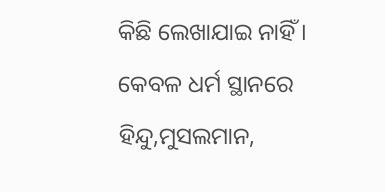କିଛି ଲେଖାଯାଇ ନାହିଁ । କେବଳ ଧର୍ମ ସ୍ଥାନରେ ହିନ୍ଦୁ,ମୁସଲମାନ,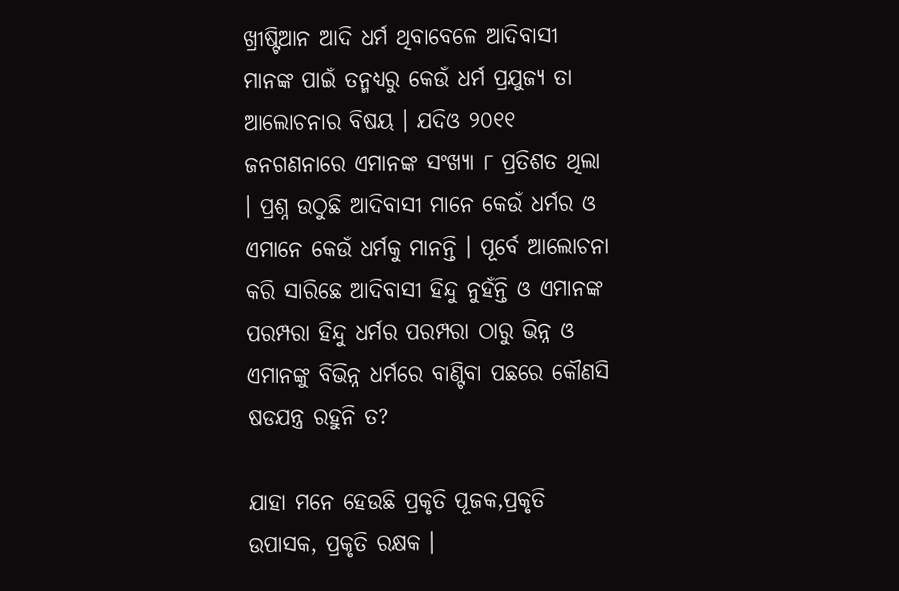ଖ୍ରୀଷ୍ଟିଆନ ଆଦି ଧର୍ମ ଥିବାବେଳେ ଆଦିବାସୀ ମାନଙ୍କ ପାଇଁ ତନ୍ମଧ୍ୟରୁ କେଉଁ ଧର୍ମ ପ୍ରଯୁଜ୍ୟ ତା ଆଲୋଚନାର ବିଷୟ । ଯଦିଓ ୨୦୧୧ ଜନଗଣନାରେ ଏମାନଙ୍କ ସଂଖ୍ୟା ୮ ପ୍ରତିଶତ ଥିଲା । ପ୍ରଶ୍ନ ଉଠୁଛି ଆଦିବାସୀ ମାନେ କେଉଁ ଧର୍ମର ଓ ଏମାନେ କେଉଁ ଧର୍ମକୁ ମାନନ୍ତି । ପୂର୍ବେ ଆଲୋଚନା କରି ସାରିଛେ ଆଦିବାସୀ ହିନ୍ଦୁ ନୁହଁନ୍ତି ଓ ଏମାନଙ୍କ ପରମ୍ପରା ହିନ୍ଦୁ ଧର୍ମର ପରମ୍ପରା ଠାରୁ ଭିନ୍ନ ଓ ଏମାନଙ୍କୁ ବିଭିନ୍ନ ଧର୍ମରେ ବାଣ୍ଟିବା ପଛରେ କୌଣସି ଷଡଯନ୍ତ୍ର ରହୁନି ତ?

ଯାହା ମନେ ହେଉଛି ପ୍ରକୃତି ପୂଜକ,ପ୍ରକୃତି ଉପାସକ, ପ୍ରକୃତି ରକ୍ଷକ ।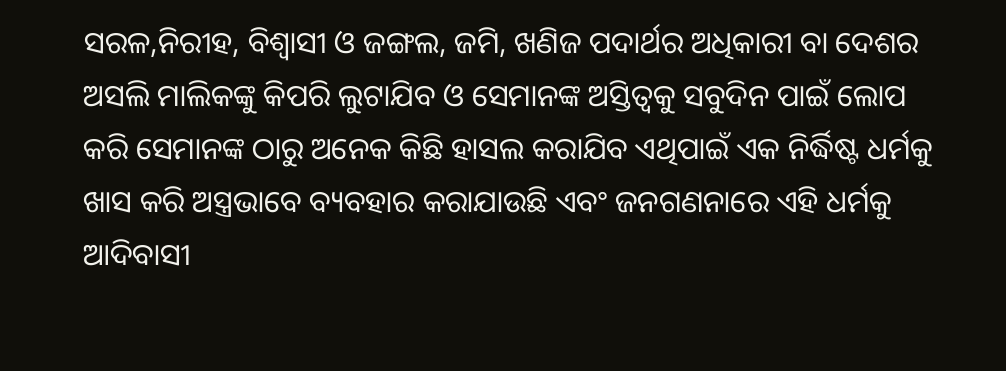ସରଳ,ନିରୀହ, ବିଶ୍ୱାସୀ ଓ ଜଙ୍ଗଲ, ଜମି, ଖଣିଜ ପଦାର୍ଥର ଅଧିକାରୀ ବା ଦେଶର ଅସଲି ମାଲିକଙ୍କୁ କିପରି ଲୁଟାଯିବ ଓ ସେମାନଙ୍କ ଅସ୍ତିତ୍ୱକୁ ସବୁଦିନ ପାଇଁ ଲୋପ କରି ସେମାନଙ୍କ ଠାରୁ ଅନେକ କିଛି ହାସଲ କରାଯିବ ଏଥିପାଇଁ ଏକ ନିର୍ଦ୍ଧିଷ୍ଟ ଧର୍ମକୁ ଖାସ କରି ଅସ୍ତ୍ରଭାବେ ବ୍ୟବହାର କରାଯାଉଛି ଏବଂ ଜନଗଣନାରେ ଏହି ଧର୍ମକୁ ଆଦିବାସୀ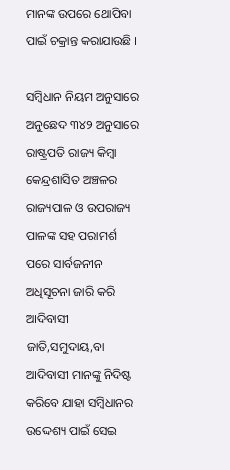ମାନଙ୍କ ଉପରେ ଥୋପିବା ପାଇଁ ଚକ୍ରାନ୍ତ କରାଯାଉଛି ।

ସମ୍ବିଧାନ ନିୟମ ଅନୁସାରେ ଅନୁଛେଦ ୩୪୨ ଅନୁସାରେ ରାଷ୍ଟ୍ରପତି ରାଜ୍ୟ କିମ୍ବା କେନ୍ଦ୍ରଶାସିତ ଅଞ୍ଚଳର ରାଜ୍ୟପାଳ ଓ ଉପରାଜ୍ୟ ପାଳଙ୍କ ସହ ପରାମର୍ଶ ପରେ ସାର୍ବଜନୀନ ଅଧିସୂଚନା ଜାରି କରି ଆଦିବାସୀ ଜାତି,ସମୁଦାୟ,ବା ଆଦିବାସୀ ମାନଙ୍କୁ ନିଦିଷ୍ଟ କରିବେ ଯାହା ସମ୍ବିଧାନର ଉଦ୍ଦେଶ୍ୟ ପାଇଁ ସେଇ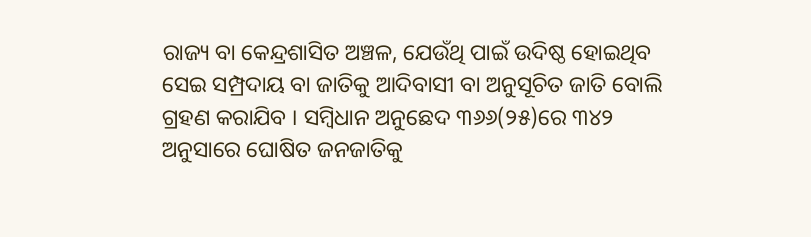ରାଜ୍ୟ ବା କେନ୍ଦ୍ରଶାସିତ ଅଞ୍ଚଳ, ଯେଉଁଥି ପାଇଁ ଉଦିଷ୍ଠ ହୋଇଥିବ ସେଇ ସମ୍ପ୍ରଦାୟ ବା ଜାତିକୁ ଆଦିବାସୀ ବା ଅନୁସୂଚିତ ଜାତି ବୋଲି ଗ୍ରହଣ କରାଯିବ । ସମ୍ବିଧାନ ଅନୁଛେଦ ୩୬୬(୨୫)ରେ ୩୪୨ ଅନୁସାରେ ଘୋଷିତ ଜନଜାତିକୁ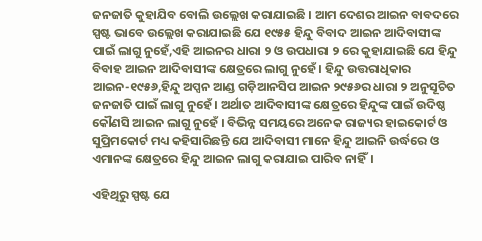ଜନଜାତି କୁହାଯିବ ବୋଲି ଉଲ୍ଲେଖ କରାଯାଇଛି । ଆମ ଦେଶର ଆଇନ ବାବଦରେ ସ୍ପଷ୍ଟ ଭାବେ ଉଲ୍ଲେଖ କରାଯାଇଛି ଯେ ୧୯୫୫ ହିନ୍ଦୁ ବିବାଦ ଆଇନ ଆଦିବାସୀଙ୍କ ପାଇଁ ଲାଗୁ ନୁହେଁ,ଏହି ଆଇନର ଧାରା ୨ ଓ ଉପଧାରା ୨ ରେ କୁହାଯାଇଛି ଯେ ହିନ୍ଦୁ ବିବାହ ଆଇନ ଆଦିବାସୀଙ୍କ କ୍ଷେତ୍ରରେ ଲାଗୁ ନୁହେଁ । ହିନ୍ଦୁ ଉତ୍ତରାଧିକାର ଆଇନ-୧୯୫୬,ହିନ୍ଦୁ ଅପ୍ସନ ଆଣ୍ଡ ଗଡ଼ିଆନସିପ ଆଇନ ୨୯୫୬ର ଧାରା ୨ ଅନୁସୂଚିତ ଜନଜାତି ପାଇଁ ଲାଗୁ ନୁହେଁ । ଅର୍ଥାତ ଆଦିବାସୀଙ୍କ କ୍ଷେତ୍ରରେ ହିନ୍ଦୁଙ୍କ ପାଇଁ ଉଦିଷ୍ଠ କୌଣସି ଆଇନ ଲାଗୁ ନୁହେଁ । ବିଭିନ୍ନ ସମୟରେ ଅନେକ ରାଜ୍ୟର ହାଇକୋର୍ଟ ଓ ସୁପ୍ରିମକୋର୍ଟ ମଧ୍ୟ କହିସାରିଛନ୍ତି ଯେ ଆଦିବାସୀ ମାନେ ହିନ୍ଦୁ ଆଇନି ଉର୍ଦ୍ଧରେ ଓ ଏମାନଙ୍କ କ୍ଷେତ୍ରରେ ହିନ୍ଦୁ ଆଇନ ଲାଗୁ କରାଯାଇ ପାରିବ ନାହିଁ।

ଏହିଥିରୁ ସ୍ପଷ୍ଟ ଯେ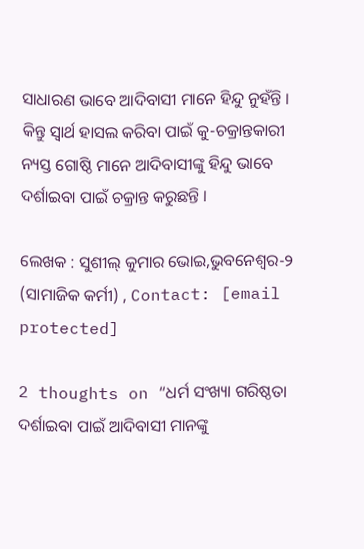ସାଧାରଣ ଭାବେ ଆଦିବାସୀ ମାନେ ହିନ୍ଦୁ ନୁହଁନ୍ତି । କିନ୍ତୁ ସ୍ୱାର୍ଥ ହାସଲ କରିବା ପାଇଁ କୁ-ଚକ୍ରାନ୍ତକାରୀ ନ୍ୟସ୍ତ ଗୋଷ୍ଠି ମାନେ ଆଦିବାସୀଙ୍କୁ ହିନ୍ଦୁ ଭାବେ ଦର୍ଶାଇବା ପାଇଁ ଚକ୍ରାନ୍ତ କରୁଛନ୍ତି ।

ଲେଖକ : ସୁଶୀଲ୍ କୁମାର ଭୋଇ,ଭୁବନେଶ୍ୱର-୨
(ସାମାଜିକ କର୍ମୀ) , Contact: [email protected]

2 thoughts on “ଧର୍ମ ସଂଖ୍ୟା ଗରିଷ୍ଠତା ଦର୍ଶାଇବା ପାଇଁ ଆଦିବାସୀ ମାନଙ୍କୁ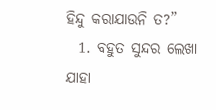ହିନ୍ଦୁ କରାଯାଉନି ତ?”
  1. ବହୁତ ସୁନ୍ଦର ଲେଖା ଯାହା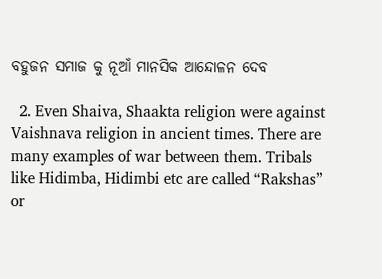ବହୁଜନ ସମାଜ କୁ ନୂଆଁ ମାନସିକ ଆନ୍ଦୋଳନ ଦେବ

  2. Even Shaiva, Shaakta religion were against Vaishnava religion in ancient times. There are many examples of war between them. Tribals like Hidimba, Hidimbi etc are called “Rakshas” or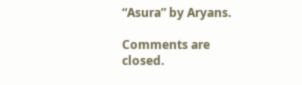“Asura” by Aryans.

Comments are closed.